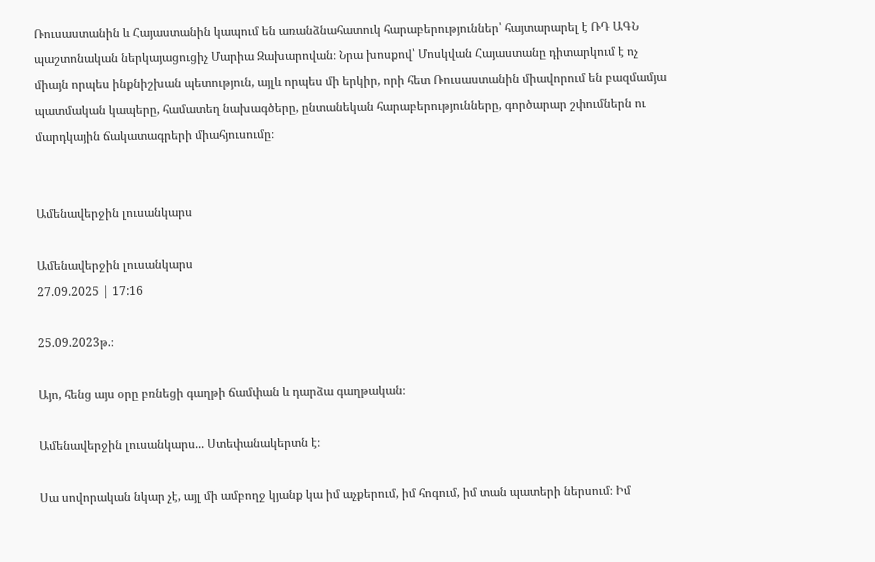Ռուսաստանին և Հայաստանին կապում են առանձնահատուկ հարաբերություններ՝ հայտարարել է ՌԴ ԱԳՆ պաշտոնական ներկայացուցիչ Մարիա Զախարովան։ Նրա խոսքով՝ Մոսկվան Հայաստանը դիտարկում է ոչ միայն որպես ինքնիշխան պետություն, այլև որպես մի երկիր, որի հետ Ռուսաստանին միավորում են բազմամյա պատմական կապերը, համատեղ նախագծերը, ընտանեկան հարաբերությունները, գործարար շփումներն ու մարդկային ճակատագրերի միահյուսումը։


Ամենավերջին լուսանկարս

Ամենավերջին լուսանկարս
27.09.2025 | 17:16

25.09.2023թ.։

Այո, հենց այս օրը բռնեցի գաղթի ճամփան և դարձա գաղթական։

Ամենավերջին լուսանկարս... Ստեփանակերտն է։

Սա սովորական նկար չէ, այլ մի ամբողջ կյանք կա իմ աչքերում, իմ հոգում, իմ տան պատերի ներսում։ Իմ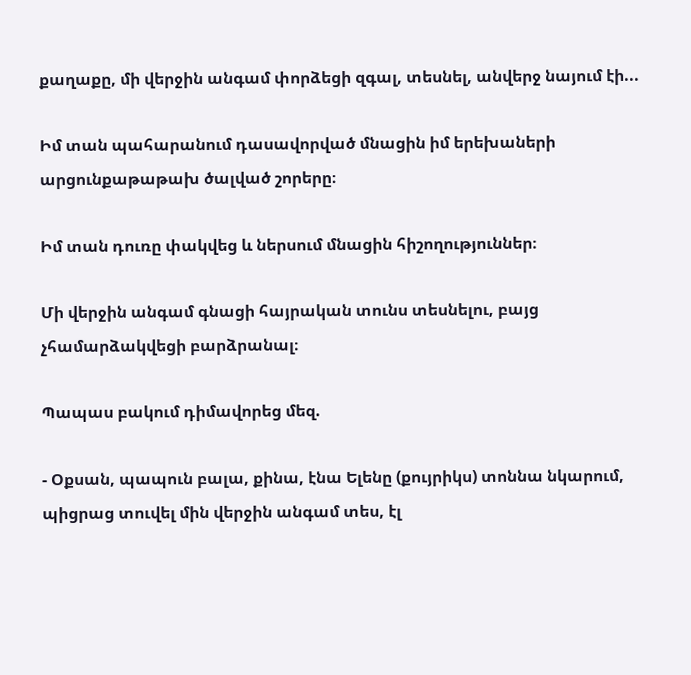քաղաքը, մի վերջին անգամ փորձեցի զգալ, տեսնել, անվերջ նայում էի...

Իմ տան պահարանում դասավորված մնացին իմ երեխաների արցունքաթաթախ ծալված շորերը։

Իմ տան դուռը փակվեց և ներսում մնացին հիշողություններ։

Մի վերջին անգամ գնացի հայրական տունս տեսնելու, բայց չհամարձակվեցի բարձրանալ։

Պապաս բակում դիմավորեց մեզ.

- Օքսան, պապուն բալա, քինա, էնա Ելենը (քույրիկս) տոննա նկարում, պիցրաց տուվել մին վերջին անգամ տես, էլ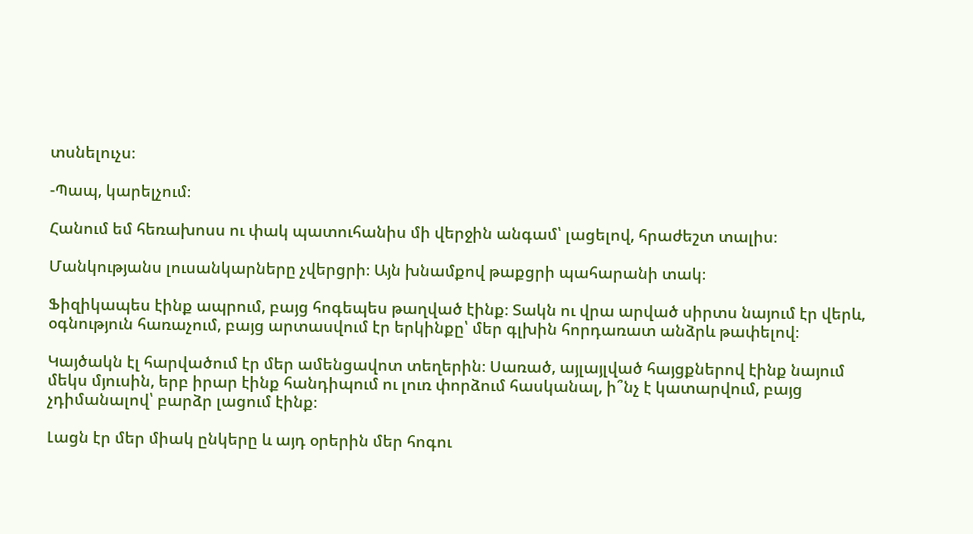տսնելուչս։

-Պապ, կարելչում։

Հանում եմ հեռախոսս ու փակ պատուհանիս մի վերջին անգամ՝ լացելով, հրաժեշտ տալիս։

Մանկությանս լուսանկարները չվերցրի։ Այն խնամքով թաքցրի պահարանի տակ։

Ֆիզիկապես էինք ապրում, բայց հոգեպես թաղված էինք։ Տակն ու վրա արված սիրտս նայում էր վերև, օգնություն հառաչում, բայց արտասվում էր երկինքը՝ մեր գլխին հորդառատ անձրև թափելով։

Կայծակն էլ հարվածում էր մեր ամենցավոտ տեղերին։ Սառած, այլայլված հայցքներով էինք նայում մեկս մյուսին, երբ իրար էինք հանդիպում ու լուռ փորձում հասկանալ, ի՞նչ է կատարվում, բայց չդիմանալով՝ բարձր լացում էինք։

Լացն էր մեր միակ ընկերը և այդ օրերին մեր հոգու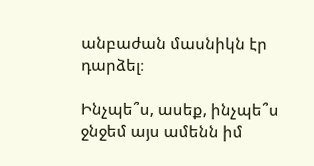անբաժան մասնիկն էր դարձել։

Ինչպե՞ս, ասեք, ինչպե՞ս ջնջեմ այս ամենն իմ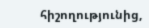հիշողությունից,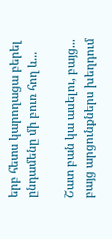երբ հետս կարողացա բերել ընդամենը մի բուռ հող և...

Շատ բան կա ասելու, բայց... բայց արցունքներս խեղդում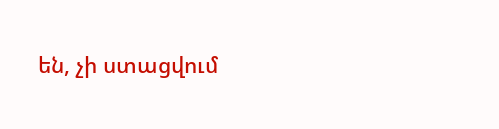են, չի ստացվում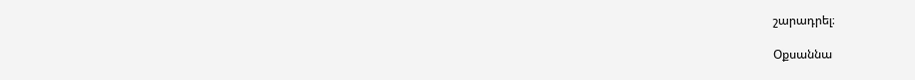շարադրել։

Օքսաննա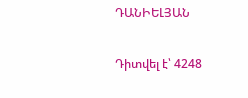ԴԱՆԻԵԼՅԱՆ

Դիտվել է՝ 4248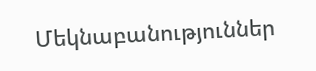Մեկնաբանություններ